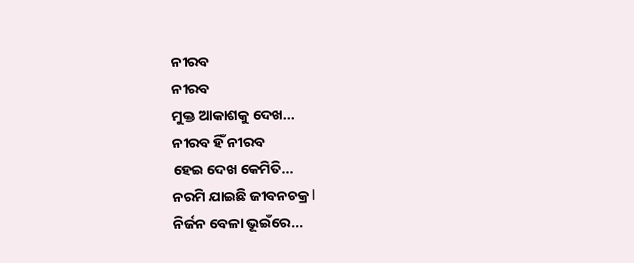ନୀରବ
ନୀରବ
ମୁକ୍ତ ଆକାଶକୁ ଦେଖ...
ନୀରବ ହିଁ ନୀରବ
ହେଇ ଦେଖ କେମିତି...
ନରମି ଯାଇଛି ଜୀବନଚକ୍ର l
ନିର୍ଜନ ବେଳା ଭୂଇଁରେ...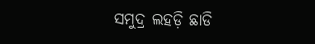ସମୁଦ୍ର ଲହଡ଼ି ଛାଡି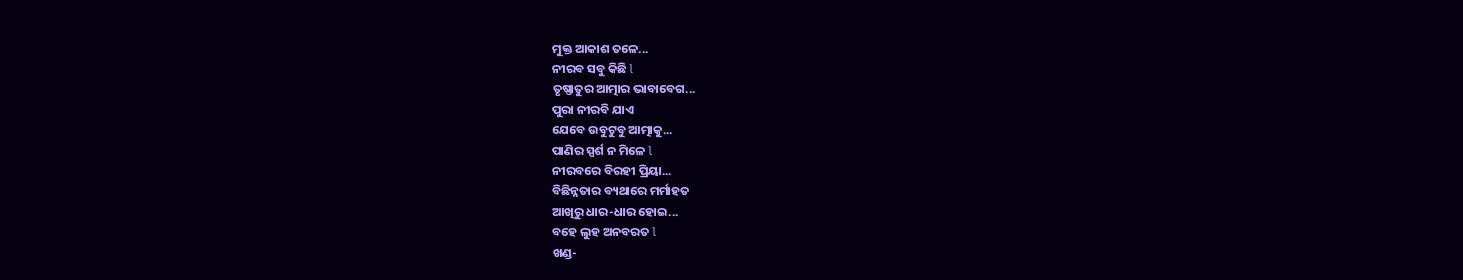ମୁକ୍ତ ଆକାଶ ତଳେ...
ନୀରବ ସବୁ କିଛି l
ତୃଷ୍ଣାତୁର ଆତ୍ମାର ଭାବାବେଗ...
ପୁରା ନୀରବି ଯାଏ
ଯେବେ ଉବୁଟୁବୁ ଆତ୍ମାକୁ...
ପାଣିର ସ୍ପର୍ଶ ନ ମିଳେ l
ନୀରବରେ ବିରହୀ ପ୍ରିୟା...
ବିଛିନ୍ନତାର ବ୍ୟଥାରେ ମର୍ମାହତ
ଆଖିରୁ ଧାର-ଧାର ହୋଇ...
ବହେ ଲୁହ ଅନବରତ l
ଖଣ୍ଡ-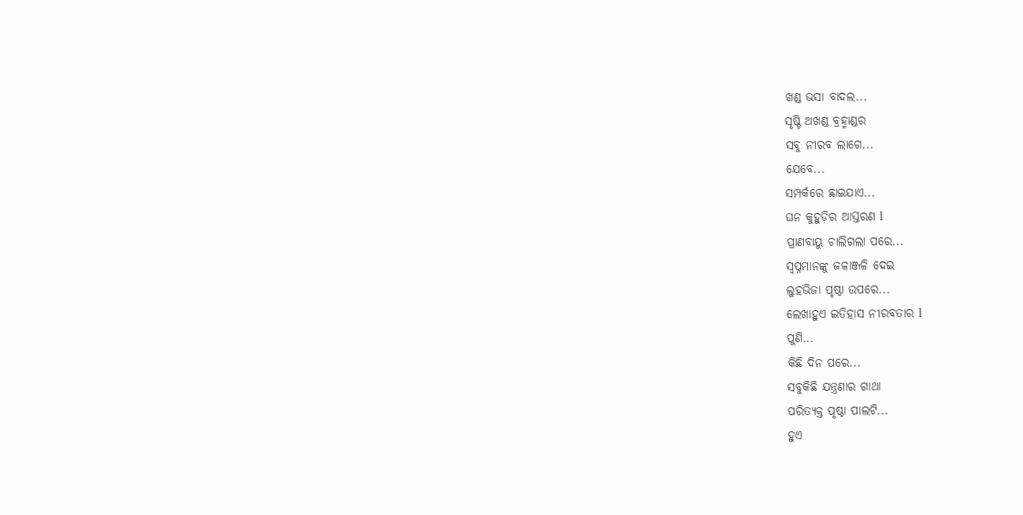ଖଣ୍ଡ ଭସା ବାଦଲ...
ସୃଷ୍ଟି ଅଖଣ୍ଡ ବ୍ରହ୍ମାଣ୍ଡର
ସବୁ ନୀରବ ଲାଗେ...
ଯେବେ...
ସମ୍ପର୍କରେ ଛାଇଯାଏ...
ଘନ କୁହୁଡ଼ିର ଆସ୍ତରଣ l
ପ୍ରାଣବାୟୁ ଚାଲିଗଲା ପରେ...
ସ୍ଵପ୍ନମାନଙ୍କୁ ଜଳାଞ୍ଜଳି ଦେଇ
ଲୁହଭିଜା ପୃଷ୍ଠା ଉପରେ...
ଲେଖାହୁଏ ଇତିହାସ ନୀରବତାର l
ପୁଣି...
କିଛି ଦିନ ପରେ...
ସବୁକିଛି ଯନ୍ତ୍ରଣାର ଗାଥା
ପରିତ୍ୟକ୍ତ ପୃଷ୍ଠା ପାଲଟି...
ହୁଏ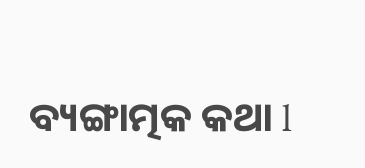ବ୍ୟଙ୍ଗାତ୍ମକ କଥା l